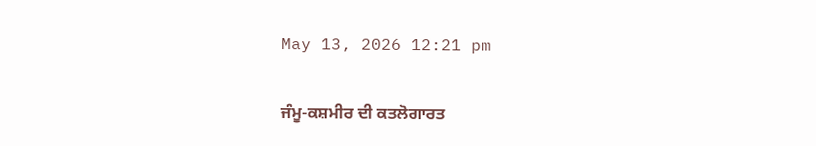May 13, 2026 12:21 pm

ਜੰਮੂ-ਕਸ਼ਮੀਰ ਦੀ ਕਤਲੋਗਾਰਤ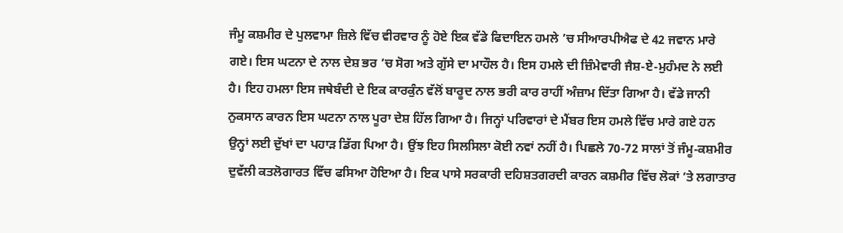ਜੰਮੂ ਕਸ਼ਮੀਰ ਦੇ ਪੁਲਵਾਮਾ ਜ਼ਿਲੇ ਵਿੱਚ ਵੀਰਵਾਰ ਨੂੰ ਹੋਏ ਇਕ ਵੱਡੇ ਫਿਦਾਇਨ ਹਮਲੇ ’ਚ ਸੀਆਰਪੀਐਫ ਦੇ 42 ਜਵਾਨ ਮਾਰੇ ਗਏ। ਇਸ ਘਟਨਾ ਦੇ ਨਾਲ ਦੇਸ਼ ਭਰ ’ਚ ਸੋਗ ਅਤੇ ਗੁੱਸੇ ਦਾ ਮਾਹੌਲ ਹੈ। ਇਸ ਹਮਲੇ ਦੀ ਜ਼ਿੰਮੇਵਾਰੀ ਜੈਸ਼-ਏ-ਮੁਹੰਮਦ ਨੇ ਲਈ ਹੈ। ਇਹ ਹਮਲਾ ਇਸ ਜਥੇਬੰਦੀ ਦੇ ਇਕ ਕਾਰਕੁੰਨ ਵੱਲੋਂ ਬਾਰੂਦ ਨਾਲ ਭਰੀ ਕਾਰ ਰਾਹੀਂ ਅੰਜ਼ਾਮ ਦਿੱਤਾ ਗਿਆ ਹੈ। ਵੱਡੇ ਜਾਨੀ ਨੁਕਸਾਨ ਕਾਰਨ ਇਸ ਘਟਨਾ ਨਾਲ ਪੂਰਾ ਦੇਸ਼ ਹਿੱਲ ਗਿਆ ਹੈ। ਜਿਨ੍ਹਾਂ ਪਰਿਵਾਰਾਂ ਦੇ ਮੈਂਬਰ ਇਸ ਹਮਲੇ ਵਿੱਚ ਮਾਰੇ ਗਏ ਹਨ ਉਨ੍ਹਾਂ ਲਈ ਦੁੱਖਾਂ ਦਾ ਪਹਾੜ ਡਿੱਗ ਪਿਆ ਹੈ। ਉਂਝ ਇਹ ਸਿਲਸਿਲਾ ਕੋਈ ਨਵਾਂ ਨਹੀਂ ਹੈ। ਪਿਛਲੇ 70-72 ਸਾਲਾਂ ਤੋਂ ਜੰਮੂ-ਕਸ਼ਮੀਰ ਦੁਵੱਲੀ ਕਤਲੋਗਾਰਤ ਵਿੱਚ ਫਸਿਆ ਹੋਇਆ ਹੈ। ਇਕ ਪਾਸੇ ਸਰਕਾਰੀ ਦਹਿਸ਼ਤਗਰਦੀ ਕਾਰਨ ਕਸ਼ਮੀਰ ਵਿੱਚ ਲੋਕਾਂ ’ਤੇ ਲਗਾਤਾਰ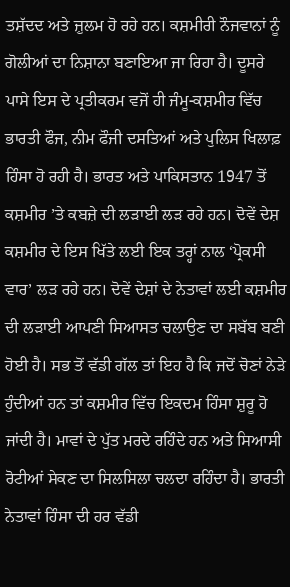ਤਸ਼ੱਦਦ ਅਤੇ ਜ਼ੁਲਮ ਹੋ ਰਹੇ ਹਨ। ਕਸ਼ਮੀਰੀ ਨੌਜਵਾਨਾਂ ਨੂੰ ਗੋਲੀਆਂ ਦਾ ਨਿਸ਼ਾਨਾ ਬਣਾਇਆ ਜਾ ਰਿਹਾ ਹੈ। ਦੂਸਰੇ ਪਾਸੇ ਇਸ ਦੇ ਪ੍ਰਤੀਕਰਮ ਵਜੋਂ ਹੀ ਜੰਮੂ-ਕਸ਼ਮੀਰ ਵਿੱਚ ਭਾਰਤੀ ਫੌਜ, ਨੀਮ ਫੌਜੀ ਦਸਤਿਆਂ ਅਤੇ ਪੁਲਿਸ ਖਿਲਾਫ਼ ਹਿੰਸਾ ਹੋ ਰਹੀ ਹੈ। ਭਾਰਤ ਅਤੇ ਪਾਕਿਸਤਾਨ 1947 ਤੋਂ ਕਸ਼ਮੀਰ ’ਤੇ ਕਬਜ਼ੇ ਦੀ ਲੜਾਈ ਲੜ ਰਹੇ ਹਨ। ਦੋਵੇਂ ਦੇਸ਼ ਕਸ਼ਮੀਰ ਦੇ ਇਸ ਖਿੱਤੇ ਲਈ ਇਕ ਤਰ੍ਹਾਂ ਨਾਲ ‘ਪ੍ਰੋਕਸੀ ਵਾਰ’ ਲੜ ਰਹੇ ਹਨ। ਦੋਵੇਂ ਦੇਸ਼ਾਂ ਦੇ ਨੇਤਾਵਾਂ ਲਈ ਕਸ਼ਮੀਰ ਦੀ ਲੜਾਈ ਆਪਣੀ ਸਿਆਸਤ ਚਲਾਉਣ ਦਾ ਸਬੱਬ ਬਣੀ ਹੋਈ ਹੈ। ਸਭ ਤੋਂ ਵੱਡੀ ਗੱਲ ਤਾਂ ਇਹ ਹੈ ਕਿ ਜਦੋਂ ਚੋਣਾਂ ਨੇੜੇ ਹੁੰਦੀਆਂ ਹਨ ਤਾਂ ਕਸ਼ਮੀਰ ਵਿੱਚ ਇਕਦਮ ਹਿੰਸਾ ਸ਼ੁਰੂ ਹੋ ਜਾਂਦੀ ਹੈ। ਮਾਵਾਂ ਦੇ ਪੁੱਤ ਮਰਦੇ ਰਹਿੰਦੇ ਹਨ ਅਤੇ ਸਿਆਸੀ ਰੋਟੀਆਂ ਸੇਕਣ ਦਾ ਸਿਲਸਿਲਾ ਚਲਦਾ ਰਹਿੰਦਾ ਹੈ। ਭਾਰਤੀ ਨੇਤਾਵਾਂ ਹਿੰਸਾ ਦੀ ਹਰ ਵੱਡੀ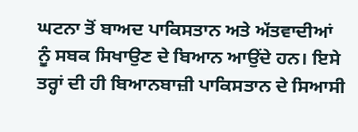ਘਟਨਾ ਤੋਂ ਬਾਅਦ ਪਾਕਿਸਤਾਨ ਅਤੇ ਅੱਤਵਾਦੀਆਂ ਨੂੰ ਸਬਕ ਸਿਖਾਉਣ ਦੇ ਬਿਆਨ ਆਉਂਦੇ ਹਨ। ਇਸੇ ਤਰ੍ਹਾਂ ਦੀ ਹੀ ਬਿਆਨਬਾਜ਼ੀ ਪਾਕਿਸਤਾਨ ਦੇ ਸਿਆਸੀ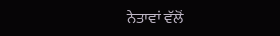ਨੇਤਾਵਾਂ ਵੱਲੋਂ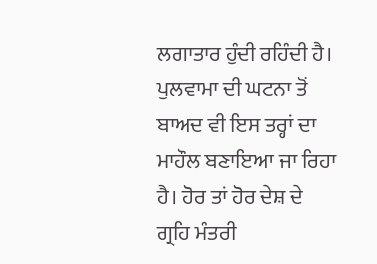ਲਗਾਤਾਰ ਹੁੰਦੀ ਰਹਿੰਦੀ ਹੈ। ਪੁਲਵਾਮਾ ਦੀ ਘਟਨਾ ਤੋਂ ਬਾਅਦ ਵੀ ਇਸ ਤਰ੍ਹਾਂ ਦਾ ਮਾਹੌਲ ਬਣਾਇਆ ਜਾ ਰਿਹਾ ਹੈ। ਹੋਰ ਤਾਂ ਹੋਰ ਦੇਸ਼ ਦੇ ਗ੍ਰਹਿ ਮੰਤਰੀ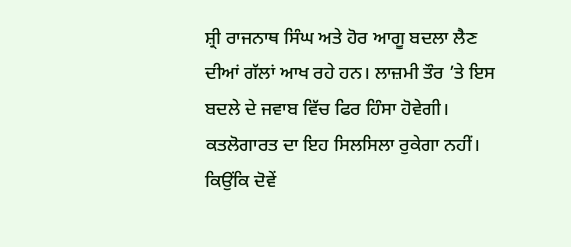ਸ਼੍ਰੀ ਰਾਜਨਾਥ ਸਿੰਘ ਅਤੇ ਹੋਰ ਆਗੂ ਬਦਲਾ ਲੈਣ ਦੀਆਂ ਗੱਲਾਂ ਆਖ ਰਹੇ ਹਨ। ਲਾਜ਼ਮੀ ਤੌਰ ’ਤੇ ਇਸ ਬਦਲੇ ਦੇ ਜਵਾਬ ਵਿੱਚ ਫਿਰ ਹਿੰਸਾ ਹੋਵੇਗੀ। ਕਤਲੋਗਾਰਤ ਦਾ ਇਹ ਸਿਲਸਿਲਾ ਰੁਕੇਗਾ ਨਹੀਂ। ਕਿਉਂਕਿ ਦੋਵੇਂ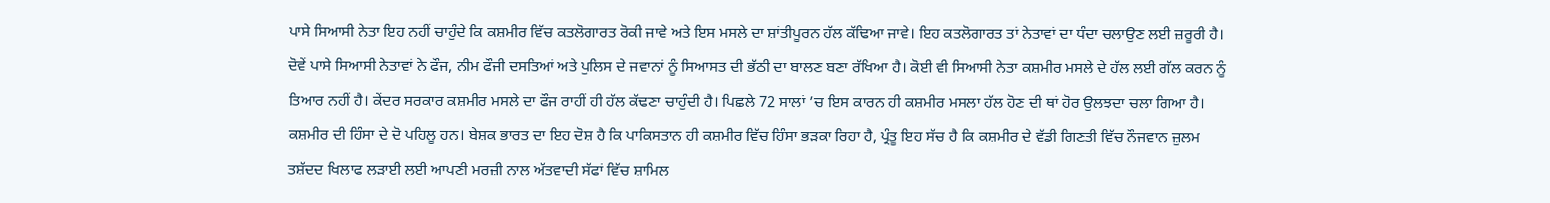ਪਾਸੇ ਸਿਆਸੀ ਨੇਤਾ ਇਹ ਨਹੀਂ ਚਾਹੁੰਦੇ ਕਿ ਕਸ਼ਮੀਰ ਵਿੱਚ ਕਤਲੋਗਾਰਤ ਰੋਕੀ ਜਾਵੇ ਅਤੇ ਇਸ ਮਸਲੇ ਦਾ ਸ਼ਾਂਤੀਪੂਰਨ ਹੱਲ ਕੱਢਿਆ ਜਾਵੇ। ਇਹ ਕਤਲੋਗਾਰਤ ਤਾਂ ਨੇਤਾਵਾਂ ਦਾ ਧੰਦਾ ਚਲਾਉਣ ਲਈ ਜ਼ਰੂਰੀ ਹੈ। ਦੋਵੇਂ ਪਾਸੇ ਸਿਆਸੀ ਨੇਤਾਵਾਂ ਨੇ ਫੌਜ, ਨੀਮ ਫੌਜੀ ਦਸਤਿਆਂ ਅਤੇ ਪੁਲਿਸ ਦੇ ਜਵਾਨਾਂ ਨੂੰ ਸਿਆਸਤ ਦੀ ਭੱਠੀ ਦਾ ਬਾਲਣ ਬਣਾ ਰੱਖਿਆ ਹੈ। ਕੋਈ ਵੀ ਸਿਆਸੀ ਨੇਤਾ ਕਸ਼ਮੀਰ ਮਸਲੇ ਦੇ ਹੱਲ ਲਈ ਗੱਲ ਕਰਨ ਨੂੰ ਤਿਆਰ ਨਹੀਂ ਹੈ। ਕੇਂਦਰ ਸਰਕਾਰ ਕਸ਼ਮੀਰ ਮਸਲੇ ਦਾ ਫੌਜ ਰਾਹੀਂ ਹੀ ਹੱਲ ਕੱਢਣਾ ਚਾਹੁੰਦੀ ਹੈ। ਪਿਛਲੇ 72 ਸਾਲਾਂ ’ਚ ਇਸ ਕਾਰਨ ਹੀ ਕਸ਼ਮੀਰ ਮਸਲਾ ਹੱਲ ਹੋਣ ਦੀ ਥਾਂ ਹੋਰ ਉਲਝਦਾ ਚਲਾ ਗਿਆ ਹੈ। ਕਸ਼ਮੀਰ ਦੀ ਹਿੰਸਾ ਦੇ ਦੋ ਪਹਿਲੂ ਹਨ। ਬੇਸ਼ਕ ਭਾਰਤ ਦਾ ਇਹ ਦੋਸ਼ ਹੈ ਕਿ ਪਾਕਿਸਤਾਨ ਹੀ ਕਸ਼ਮੀਰ ਵਿੱਚ ਹਿੰਸਾ ਭੜਕਾ ਰਿਹਾ ਹੈ, ਪ੍ਰੰਤੂ ਇਹ ਸੱਚ ਹੈ ਕਿ ਕਸ਼ਮੀਰ ਦੇ ਵੱਡੀ ਗਿਣਤੀ ਵਿੱਚ ਨੌਜਵਾਨ ਜ਼ੁਲਮ ਤਸ਼ੱਦਦ ਖਿਲਾਫ ਲੜਾਈ ਲਈ ਆਪਣੀ ਮਰਜ਼ੀ ਨਾਲ ਅੱਤਵਾਦੀ ਸੱਫਾਂ ਵਿੱਚ ਸ਼ਾਮਿਲ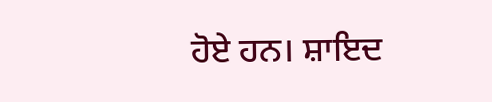ਹੋਏ ਹਨ। ਸ਼ਾਇਦ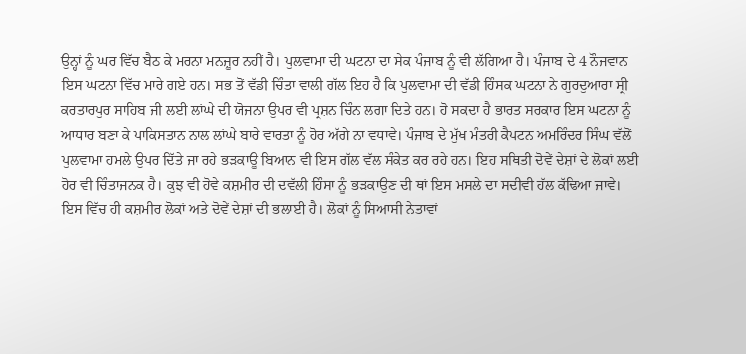ਉਨ੍ਹਾਂ ਨੂੰ ਘਰ ਵਿੱਚ ਬੈਠ ਕੇ ਮਰਨਾ ਮਨਜ਼ੂਰ ਨਹੀਂ ਹੈ। ਪੁਲਵਾਮਾ ਦੀ ਘਟਨਾ ਦਾ ਸੇਕ ਪੰਜਾਬ ਨੂੰ ਵੀ ਲੱਗਿਆ ਹੈ। ਪੰਜਾਬ ਦੇ 4 ਨੌਜਵਾਨ ਇਸ ਘਟਨਾ ਵਿੱਚ ਮਾਰੇ ਗਏ ਹਨ। ਸਭ ਤੋਂ ਵੱਡੀ ਚਿੰਤਾ ਵਾਲੀ ਗੱਲ ਇਹ ਹੈ ਕਿ ਪੁਲਵਾਮਾ ਦੀ ਵੱਡੀ ਹਿੰਸਕ ਘਟਨਾ ਨੇ ਗੁਰਦੁਆਰਾ ਸ੍ਰੀ ਕਰਤਾਰਪੁਰ ਸਾਹਿਬ ਜੀ ਲਈ ਲਾਂਘੇ ਦੀ ਯੋਜਨਾ ਉਪਰ ਵੀ ਪ੍ਰਸ਼ਨ ਚਿੰਨ ਲਗਾ ਦਿਤੇ ਹਨ। ਹੋ ਸਕਦਾ ਹੈ ਭਾਰਤ ਸਰਕਾਰ ਇਸ ਘਟਨਾ ਨੂੰ ਆਧਾਰ ਬਣਾ ਕੇ ਪਾਕਿਸਤਾਨ ਨਾਲ ਲਾਂਘੇ ਬਾਰੇ ਵਾਰਤਾ ਨੂੰ ਹੋਰ ਅੱਗੇ ਨਾ ਵਧਾਵੇ। ਪੰਜਾਬ ਦੇ ਮੁੱਖ ਮੰਤਰੀ ਕੈਪਟਨ ਅਮਰਿੰਦਰ ਸਿੰਘ ਵੱਲੋਂ ਪੁਲਵਾਮਾ ਹਮਲੇ ਉਪਰ ਦਿੱਤੇ ਜਾ ਰਹੇ ਭੜਕਾਊ ਬਿਆਨ ਵੀ ਇਸ ਗੱਲ ਵੱਲ ਸੰਕੇਤ ਕਰ ਰਹੇ ਹਨ। ਇਹ ਸਥਿਤੀ ਦੋਵੇਂ ਦੇਸ਼ਾਂ ਦੇ ਲੋਕਾਂ ਲਈ ਹੋਰ ਵੀ ਚਿੰਤਾਜਨਕ ਹੈ। ਕੁਝ ਵੀ ਹੋਵੇ ਕਸ਼ਮੀਰ ਦੀ ਦਵੱਲੀ ਹਿੰਸਾ ਨੂੰ ਭੜਕਾਉਣ ਦੀ ਥਾਂ ਇਸ ਮਸਲੇ ਦਾ ਸਦੀਵੀ ਹੱਲ ਕੱਢਿਆ ਜਾਵੇ। ਇਸ ਵਿੱਚ ਹੀ ਕਸ਼ਮੀਰ ਲੋਕਾਂ ਅਤੇ ਦੋਵੇਂ ਦੇਸ਼ਾਂ ਦੀ ਭਲਾਈ ਹੈ। ਲੋਕਾਂ ਨੂੰ ਸਿਆਸੀ ਨੇਤਾਵਾਂ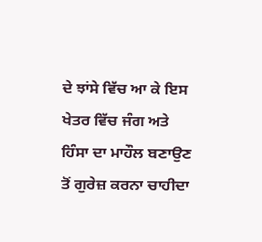ਦੇ ਝਾਂਸੇ ਵਿੱਚ ਆ ਕੇ ਇਸ ਖੇਤਰ ਵਿੱਚ ਜੰਗ ਅਤੇ ਹਿੰਸਾ ਦਾ ਮਾਹੌਲ ਬਣਾਉਣ ਤੋਂ ਗੁਰੇਜ਼ ਕਰਨਾ ਚਾਹੀਦਾ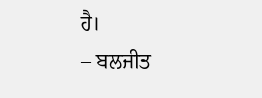ਹੈ।
– ਬਲਜੀਤ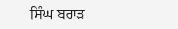ਸਿੰਘ ਬਰਾੜ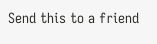Send this to a friend